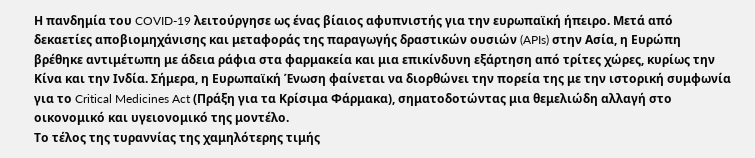Η πανδημία του COVID-19 λειτούργησε ως ένας βίαιος αφυπνιστής για την ευρωπαϊκή ήπειρο. Μετά από δεκαετίες αποβιομηχάνισης και μεταφοράς της παραγωγής δραστικών ουσιών (APIs) στην Ασία, η Ευρώπη βρέθηκε αντιμέτωπη με άδεια ράφια στα φαρμακεία και μια επικίνδυνη εξάρτηση από τρίτες χώρες, κυρίως την Κίνα και την Ινδία. Σήμερα, η Ευρωπαϊκή Ένωση φαίνεται να διορθώνει την πορεία της με την ιστορική συμφωνία για το Critical Medicines Act (Πράξη για τα Κρίσιμα Φάρμακα), σηματοδοτώντας μια θεμελιώδη αλλαγή στο οικονομικό και υγειονομικό της μοντέλο.
Το τέλος της τυραννίας της χαμηλότερης τιμής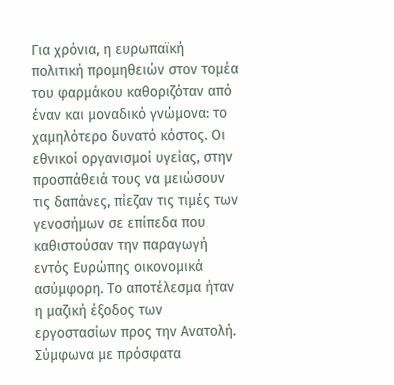Για χρόνια, η ευρωπαϊκή πολιτική προμηθειών στον τομέα του φαρμάκου καθοριζόταν από έναν και μοναδικό γνώμονα: το χαμηλότερο δυνατό κόστος. Οι εθνικοί οργανισμοί υγείας, στην προσπάθειά τους να μειώσουν τις δαπάνες, πίεζαν τις τιμές των γενοσήμων σε επίπεδα που καθιστούσαν την παραγωγή εντός Ευρώπης οικονομικά ασύμφορη. Το αποτέλεσμα ήταν η μαζική έξοδος των εργοστασίων προς την Ανατολή. Σύμφωνα με πρόσφατα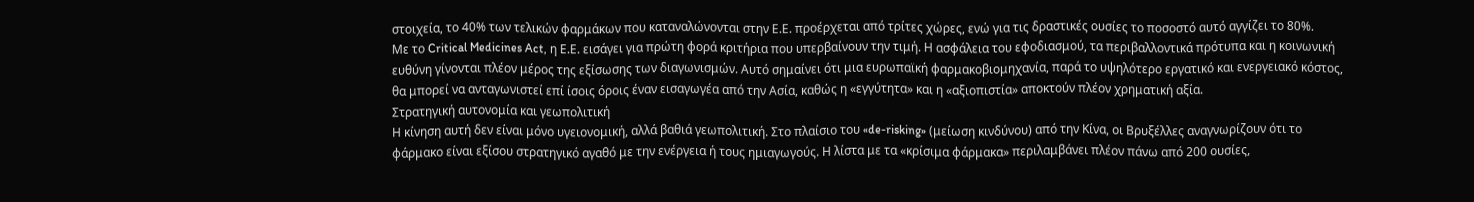στοιχεία, το 40% των τελικών φαρμάκων που καταναλώνονται στην Ε.Ε. προέρχεται από τρίτες χώρες, ενώ για τις δραστικές ουσίες το ποσοστό αυτό αγγίζει το 80%.
Με το Critical Medicines Act, η Ε.Ε. εισάγει για πρώτη φορά κριτήρια που υπερβαίνουν την τιμή. Η ασφάλεια του εφοδιασμού, τα περιβαλλοντικά πρότυπα και η κοινωνική ευθύνη γίνονται πλέον μέρος της εξίσωσης των διαγωνισμών. Αυτό σημαίνει ότι μια ευρωπαϊκή φαρμακοβιομηχανία, παρά το υψηλότερο εργατικό και ενεργειακό κόστος, θα μπορεί να ανταγωνιστεί επί ίσοις όροις έναν εισαγωγέα από την Ασία, καθώς η «εγγύτητα» και η «αξιοπιστία» αποκτούν πλέον χρηματική αξία.
Στρατηγική αυτονομία και γεωπολιτική
Η κίνηση αυτή δεν είναι μόνο υγειονομική, αλλά βαθιά γεωπολιτική. Στο πλαίσιο του «de-risking» (μείωση κινδύνου) από την Κίνα, οι Βρυξέλλες αναγνωρίζουν ότι το φάρμακο είναι εξίσου στρατηγικό αγαθό με την ενέργεια ή τους ημιαγωγούς. Η λίστα με τα «κρίσιμα φάρμακα» περιλαμβάνει πλέον πάνω από 200 ουσίες,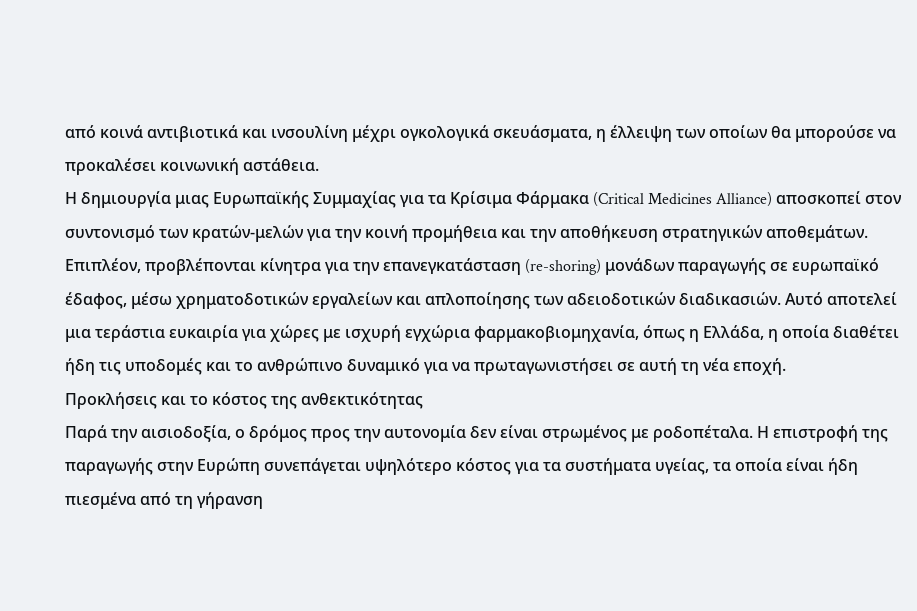από κοινά αντιβιοτικά και ινσουλίνη μέχρι ογκολογικά σκευάσματα, η έλλειψη των οποίων θα μπορούσε να προκαλέσει κοινωνική αστάθεια.
Η δημιουργία μιας Ευρωπαϊκής Συμμαχίας για τα Κρίσιμα Φάρμακα (Critical Medicines Alliance) αποσκοπεί στον συντονισμό των κρατών-μελών για την κοινή προμήθεια και την αποθήκευση στρατηγικών αποθεμάτων. Επιπλέον, προβλέπονται κίνητρα για την επανεγκατάσταση (re-shoring) μονάδων παραγωγής σε ευρωπαϊκό έδαφος, μέσω χρηματοδοτικών εργαλείων και απλοποίησης των αδειοδοτικών διαδικασιών. Αυτό αποτελεί μια τεράστια ευκαιρία για χώρες με ισχυρή εγχώρια φαρμακοβιομηχανία, όπως η Ελλάδα, η οποία διαθέτει ήδη τις υποδομές και το ανθρώπινο δυναμικό για να πρωταγωνιστήσει σε αυτή τη νέα εποχή.
Προκλήσεις και το κόστος της ανθεκτικότητας
Παρά την αισιοδοξία, ο δρόμος προς την αυτονομία δεν είναι στρωμένος με ροδοπέταλα. Η επιστροφή της παραγωγής στην Ευρώπη συνεπάγεται υψηλότερο κόστος για τα συστήματα υγείας, τα οποία είναι ήδη πιεσμένα από τη γήρανση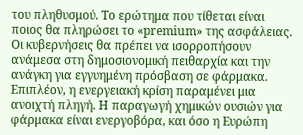του πληθυσμού. Το ερώτημα που τίθεται είναι ποιος θα πληρώσει το «premium» της ασφάλειας. Οι κυβερνήσεις θα πρέπει να ισορροπήσουν ανάμεσα στη δημοσιονομική πειθαρχία και την ανάγκη για εγγυημένη πρόσβαση σε φάρμακα.
Επιπλέον, η ενεργειακή κρίση παραμένει μια ανοιχτή πληγή. Η παραγωγή χημικών ουσιών για φάρμακα είναι ενεργοβόρα, και όσο η Ευρώπη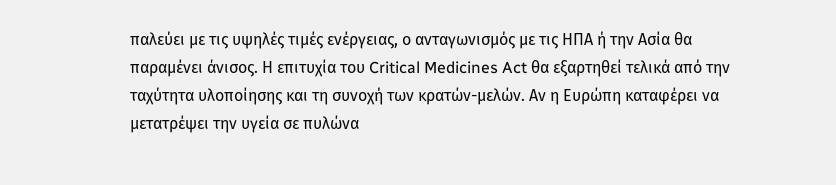παλεύει με τις υψηλές τιμές ενέργειας, ο ανταγωνισμός με τις ΗΠΑ ή την Ασία θα παραμένει άνισος. Η επιτυχία του Critical Medicines Act θα εξαρτηθεί τελικά από την ταχύτητα υλοποίησης και τη συνοχή των κρατών-μελών. Αν η Ευρώπη καταφέρει να μετατρέψει την υγεία σε πυλώνα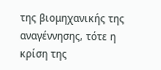της βιομηχανικής της αναγέννησης, τότε η κρίση της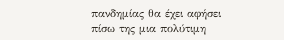πανδημίας θα έχει αφήσει πίσω της μια πολύτιμη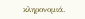κληρονομιά.